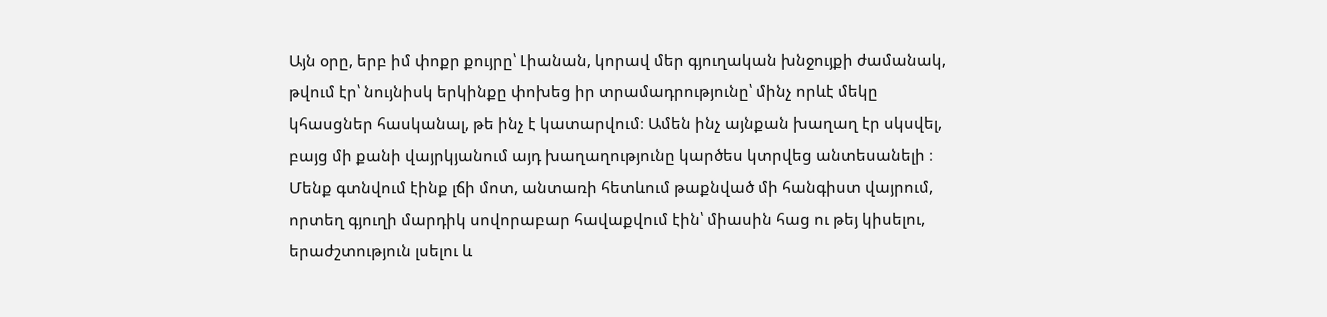Այն օրը, երբ իմ փոքր քույրը՝ Լիանան, կորավ մեր գյուղական խնջույքի ժամանակ, թվում էր՝ նույնիսկ երկինքը փոխեց իր տրամադրությունը՝ մինչ որևէ մեկը կհասցներ հասկանալ, թե ինչ է կատարվում։ Ամեն ինչ այնքան խաղաղ էր սկսվել, բայց մի քանի վայրկյանում այդ խաղաղությունը կարծես կտրվեց անտեսանելի ։
Մենք գտնվում էինք լճի մոտ, անտառի հետևում թաքնված մի հանգիստ վայրում, որտեղ գյուղի մարդիկ սովորաբար հավաքվում էին՝ միասին հաց ու թեյ կիսելու, երաժշտություն լսելու և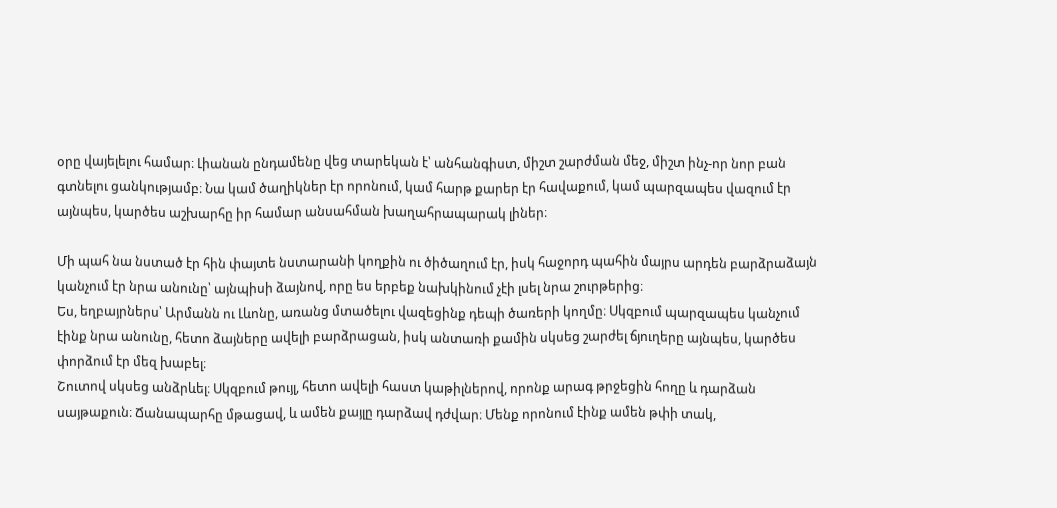օրը վայելելու համար։ Լիանան ընդամենը վեց տարեկան է՝ անհանգիստ, միշտ շարժման մեջ, միշտ ինչ-որ նոր բան գտնելու ցանկությամբ։ Նա կամ ծաղիկներ էր որոնում, կամ հարթ քարեր էր հավաքում, կամ պարզապես վազում էր այնպես, կարծես աշխարհը իր համար անսահման խաղահրապարակ լիներ։

Մի պահ նա նստած էր հին փայտե նստարանի կողքին ու ծիծաղում էր, իսկ հաջորդ պահին մայրս արդեն բարձրաձայն կանչում էր նրա անունը՝ այնպիսի ձայնով, որը ես երբեք նախկինում չէի լսել նրա շուրթերից։
Ես, եղբայրներս՝ Արմանն ու Լևոնը, առանց մտածելու վազեցինք դեպի ծառերի կողմը։ Սկզբում պարզապես կանչում էինք նրա անունը, հետո ձայները ավելի բարձրացան, իսկ անտառի քամին սկսեց շարժել ճյուղերը այնպես, կարծես փորձում էր մեզ խաբել։
Շուտով սկսեց անձրևել։ Սկզբում թույլ, հետո ավելի հաստ կաթիլներով, որոնք արագ թրջեցին հողը և դարձան սայթաքուն։ Ճանապարհը մթացավ, և ամեն քայլը դարձավ դժվար։ Մենք որոնում էինք ամեն թփի տակ,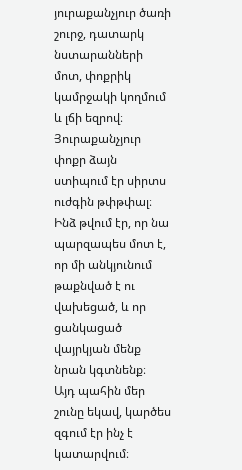յուրաքանչյուր ծառի շուրջ, դատարկ նստարանների մոտ, փոքրիկ կամրջակի կողմում և լճի եզրով։ Յուրաքանչյուր փոքր ձայն ստիպում էր սիրտս ուժգին թփթփալ։
Ինձ թվում էր, որ նա պարզապես մոտ է, որ մի անկյունում թաքնված է ու վախեցած, և որ ցանկացած վայրկյան մենք նրան կգտնենք։
Այդ պահին մեր շունը եկավ, կարծես զգում էր ինչ է կատարվում։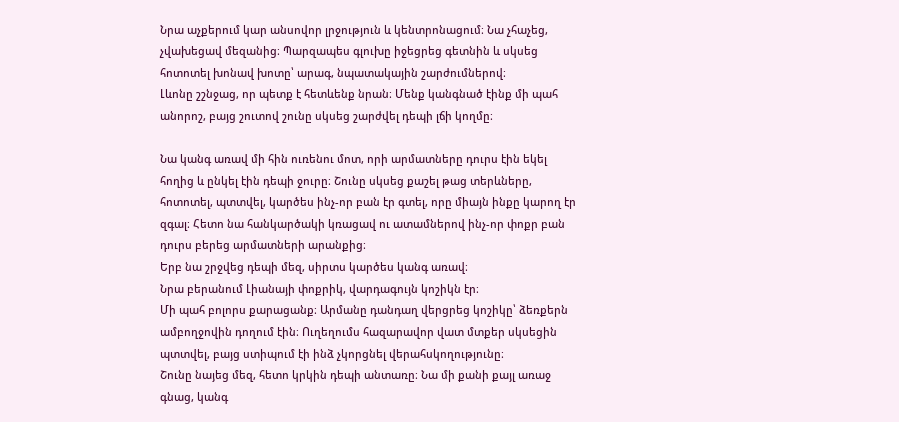Նրա աչքերում կար անսովոր լրջություն և կենտրոնացում։ Նա չհաչեց, չվախեցավ մեզանից։ Պարզապես գլուխը իջեցրեց գետնին և սկսեց հոտոտել խոնավ խոտը՝ արագ, նպատակային շարժումներով։
Լևոնը շշնջաց, որ պետք է հետևենք նրան։ Մենք կանգնած էինք մի պահ անորոշ, բայց շուտով շունը սկսեց շարժվել դեպի լճի կողմը։

Նա կանգ առավ մի հին ուռենու մոտ, որի արմատները դուրս էին եկել հողից և ընկել էին դեպի ջուրը։ Շունը սկսեց քաշել թաց տերևները, հոտոտել, պտտվել, կարծես ինչ-որ բան էր գտել, որը միայն ինքը կարող էր զգալ։ Հետո նա հանկարծակի կռացավ ու ատամներով ինչ-որ փոքր բան դուրս բերեց արմատների արանքից։
Երբ նա շրջվեց դեպի մեզ, սիրտս կարծես կանգ առավ։
Նրա բերանում Լիանայի փոքրիկ, վարդագույն կոշիկն էր։
Մի պահ բոլորս քարացանք։ Արմանը դանդաղ վերցրեց կոշիկը՝ ձեռքերն ամբողջովին դողում էին։ Ուղեղումս հազարավոր վատ մտքեր սկսեցին պտտվել, բայց ստիպում էի ինձ չկորցնել վերահսկողությունը։
Շունը նայեց մեզ, հետո կրկին դեպի անտառը։ Նա մի քանի քայլ առաջ գնաց, կանգ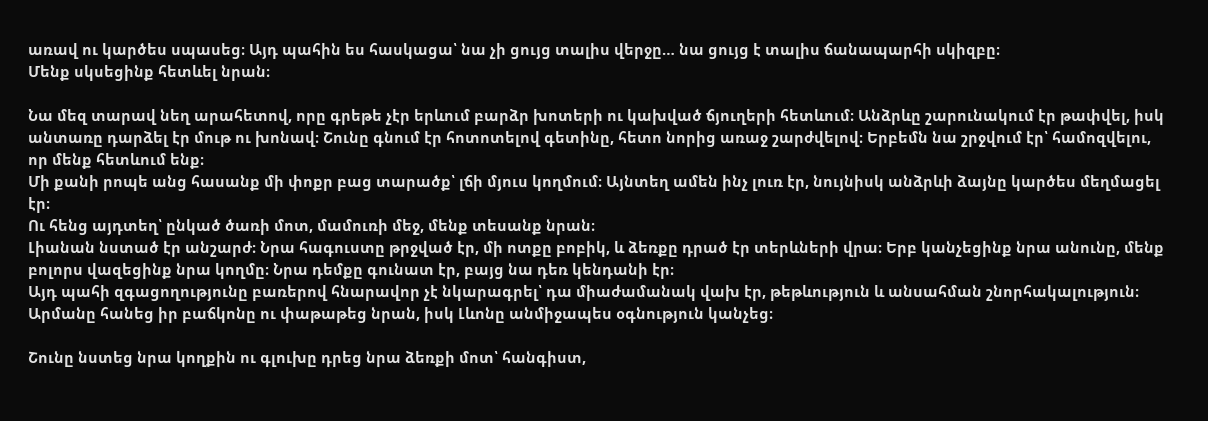առավ ու կարծես սպասեց։ Այդ պահին ես հասկացա՝ նա չի ցույց տալիս վերջը… նա ցույց է տալիս ճանապարհի սկիզբը։
Մենք սկսեցինք հետևել նրան։

Նա մեզ տարավ նեղ արահետով, որը գրեթե չէր երևում բարձր խոտերի ու կախված ճյուղերի հետևում։ Անձրևը շարունակում էր թափվել, իսկ անտառը դարձել էր մութ ու խոնավ։ Շունը գնում էր հոտոտելով գետինը, հետո նորից առաջ շարժվելով։ Երբեմն նա շրջվում էր՝ համոզվելու, որ մենք հետևում ենք։
Մի քանի րոպե անց հասանք մի փոքր բաց տարածք՝ լճի մյուս կողմում։ Այնտեղ ամեն ինչ լուռ էր, նույնիսկ անձրևի ձայնը կարծես մեղմացել էր։
Ու հենց այդտեղ՝ ընկած ծառի մոտ, մամուռի մեջ, մենք տեսանք նրան։
Լիանան նստած էր անշարժ։ Նրա հագուստը թրջված էր, մի ոտքը բոբիկ, և ձեռքը դրած էր տերևների վրա։ Երբ կանչեցինք նրա անունը, մենք բոլորս վազեցինք նրա կողմը։ Նրա դեմքը գունատ էր, բայց նա դեռ կենդանի էր։
Այդ պահի զգացողությունը բառերով հնարավոր չէ նկարագրել՝ դա միաժամանակ վախ էր, թեթևություն և անսահման շնորհակալություն։
Արմանը հանեց իր բաճկոնը ու փաթաթեց նրան, իսկ Լևոնը անմիջապես օգնություն կանչեց։

Շունը նստեց նրա կողքին ու գլուխը դրեց նրա ձեռքի մոտ՝ հանգիստ,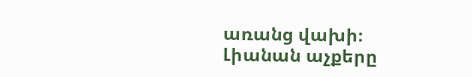առանց վախի։
Լիանան աչքերը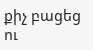քիչ բացեց ու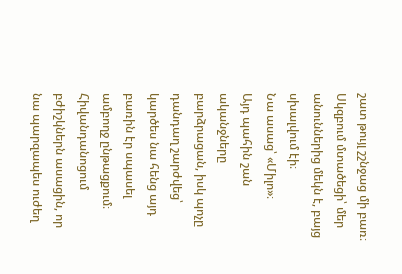շատ թույլ շշնջաց մի բառ։ Սկզբում մտածեցի՝ մեր անուններից մեկն է, բայց սխալվում էի։
Նա ասաց՝ «Միլո»։
Այդ պահին շան ականջները բարձրացան, իսկ պոչը դանդաղ շարժվեց՝ կարծես նա հենց այդ բառին էր սպասել ամբողջ ընթացքում։
Հիվանդանոցում բժիշկներն ասացին, որ նա պարզապես ուժեղ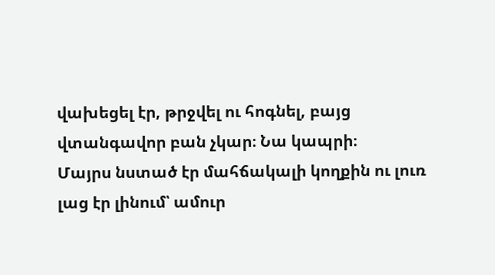վախեցել էր, թրջվել ու հոգնել, բայց վտանգավոր բան չկար։ Նա կապրի։
Մայրս նստած էր մահճակալի կողքին ու լուռ լաց էր լինում՝ ամուր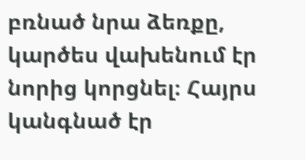բռնած նրա ձեռքը, կարծես վախենում էր նորից կորցնել։ Հայրս կանգնած էր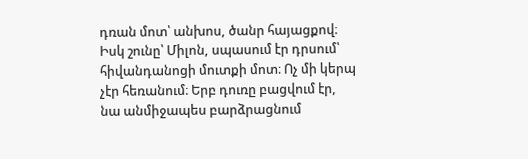դռան մոտ՝ անխոս, ծանր հայացքով։
Իսկ շունը՝ Միլոն, սպասում էր դրսում՝ հիվանդանոցի մուտքի մոտ։ Ոչ մի կերպ չէր հեռանում։ Երբ դուռը բացվում էր, նա անմիջապես բարձրացնում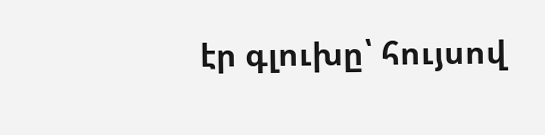էր գլուխը՝ հույսով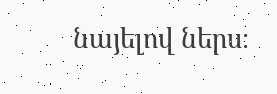նայելով ներս։